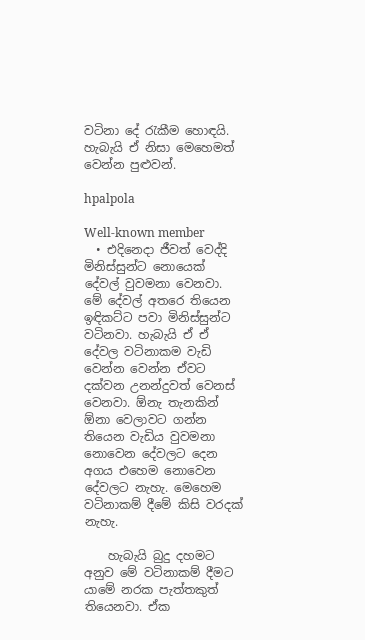වටිනා දේ රැකීම හොඳයි. හැබැයි ඒ නිසා මෙහෙමත් වෙන්න පුළුවන්.

hpalpola

Well-known member
  • එදිනෙදා ජීවත් වෙද්දි මිනිස්සුන්ට නොයෙක් දේවල් වුවමනා වෙනවා. මේ දේවල් අතරෙ තියෙන ඉඳිකට්ට පවා මිනිස්සුන්ට වටිනවා. හැබැයි ඒ ඒ දේවල වටිනාකම වැඩි වෙන්න වෙන්න ඒවට දක්වන උනන්දුවත් වෙනස් වෙනවා. ඕනැ තැනකින් ඕනා වෙලාවට ගන්න තියෙන වැඩිය වුවමනා නොවෙන දේවලට දෙන අගය එහෙම නොවෙන දේවලට නැහැ. මෙහෙම වටිනාකම් දීමේ කිසි වරදක් නැහැ.

    හැබැයි බුදු දහමට අනුව මේ වටිනාකම් දීමට යාමේ නරක පැත්තකුත් තියෙනවා. ඒක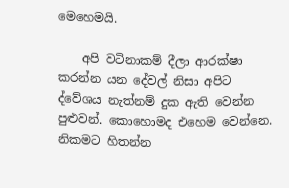මෙහෙමයි.

    අපි වටිනාකම් දීලා ආරක්ෂා කරන්න යන දේවල් නිසා අපිට ද්වේශය නැත්නම් දුක ඇති වෙන්න පුළුවන්. කොහොමද එහෙම වෙන්නෙ. නිකමට හිතන්න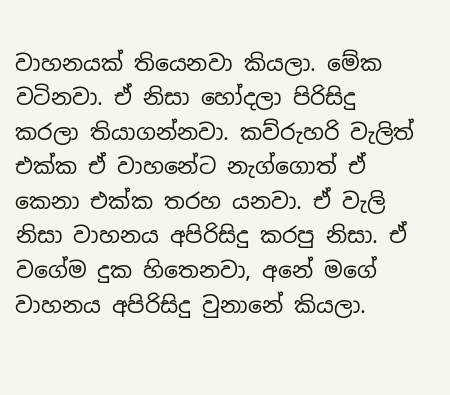වාහනයක් තියෙනවා කියලා. මේක වටිනවා. ඒ නිසා හෝදලා පිරිසිදු කරලා තියාගන්නවා. කව්රුහරි වැලිත් එක්ක ඒ වාහනේට නැග්ගොත් ඒ කෙනා එක්ක තරහ යනවා. ඒ වැලි නිසා වාහනය අපිරිසිදු කරපු නිසා. ඒ වගේම දුක හිතෙනවා, අනේ මගේ වාහනය අපිරිසිදු වුනානේ කියලා.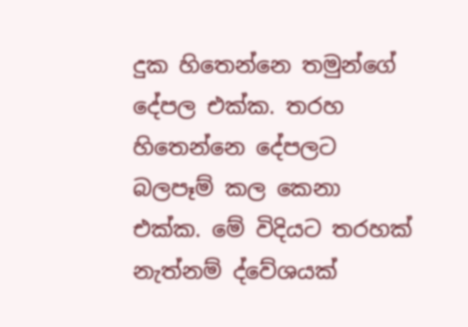දුක හිතෙන්නෙ තමුන්ගේ දේපල එක්ක. තරහ හිතෙන්නෙ දේපලට බලපෑම් කල කෙනා එක්ක. මේ විදියට තරහක් නැත්නම් ද්වේශයක්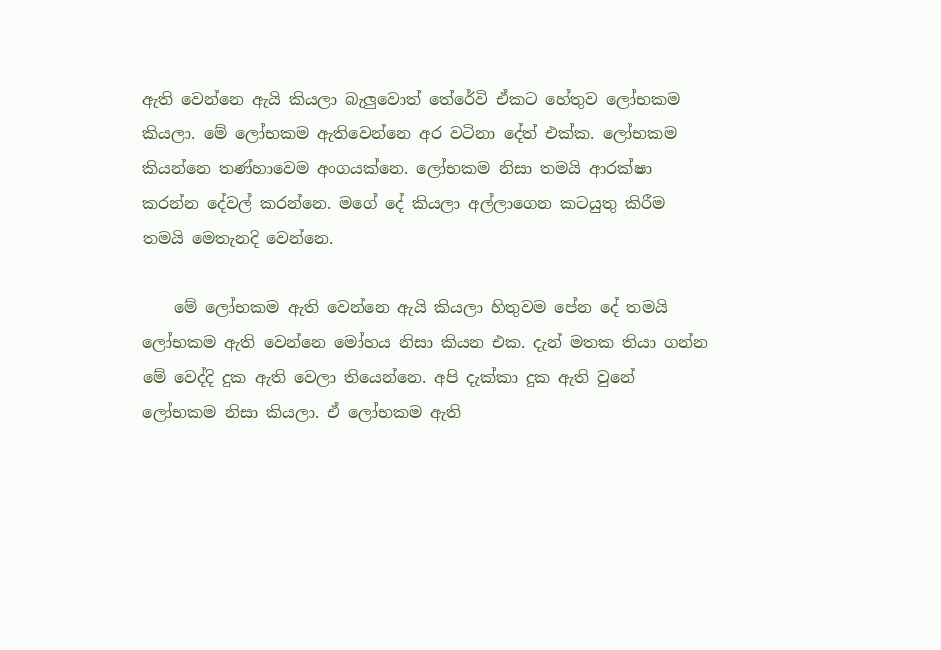ඇති වෙන්නෙ ඇයි කියලා බැලුවොත් තේරේවි ඒකට හේතුව ලෝභකම කියලා. මේ ලෝභකම ඇතිවෙන්නෙ අර වටිනා දේත් එක්ක. ලෝභකම කියන්නෙ තණ්හාවෙම අංගයක්නෙ. ලෝභකම නිසා තමයි ආරක්ෂා කරන්න දේවල් කරන්නෙ. මගේ දේ කියලා අල්ලාගෙන කටයුතු කිරීම තමයි මෙතැනදි වෙන්නෙ.

    මේ ලෝභකම ඇති වෙන්නෙ ඇයි කියලා හිතුවම පේන දේ තමයි ලෝභකම ඇති වෙන්නෙ මෝහය නිසා කියන එක. දැන් මතක තියා ගන්න මේ වෙද්දි දුක ඇති වෙලා තියෙන්නෙ. අපි දැක්කා දුක ඇති වුනේ ලෝභකම නිසා කියලා. ඒ ලෝභකම ඇති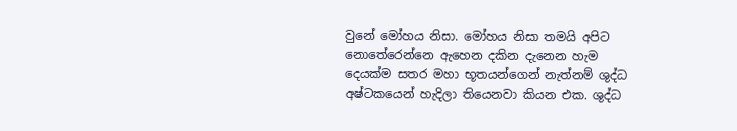වුනේ මෝහය නිසා. මෝහය නිසා තමයි අපිට නොතේරෙන්නෙ ඇහෙන දකින දැනෙන හැම දෙයක්ම සතර මහා භූතයන්ගෙන් නැත්නම් ශුද්ධ අෂ්ටකයෙන් හැදිලා තියෙනවා කියන එක. ශුද්ධ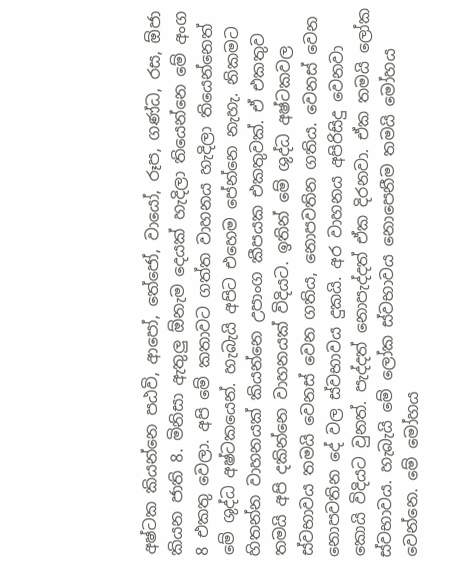අෂ්ටක කියන්නෙ පඨවි, ආපෝ, තේජෝ, වායෝ, රූප, ගණ්ධ, රස, ඕජා කියන ජාති 8. මිනිසා ඇතුලු ඕනැම දෙයක් හැදිලා තියෙන්නෙ මේ අංග 8 එකතු වෙලා. අපි මේ කතාවට ගත්ත වාහනය හැදිලා තියෙන්නෙත් මේ ශුද්ධ අෂ්ටකයෙන්. හැබැයි අපිට එහෙම පේන්නෙ නැහැ. නිකමට හිතන්න වාහනයක් කියන්නෙ උපාංග කීපයක එකතුවක්. ඒ එකතුව තමයි අපි දකින්නෙ වාහනයක් විදියට. ඉතින් මේ ශුද්ධ අෂ්ටකවල ස්වභාවය තමයි වෙනස් වෙන ගතිය, නොපවතින ගතිය. වෙනස් වෙන නොපවතින දේ වල ස්වභාවය දුකයි. අර වාහනය අපිරිසිදු වෙනවා කොයි විදියට වුනත්. පැද්දත් නොපැද්දත් ඒක දිරනවා. ඒක තමයි ලෝක ස්වභාවය. හැබැයි මේ ලෝක ස්වභාවය නොපෙනීම තමයි මෝහය වෙන්නෙ. මේ මෝහය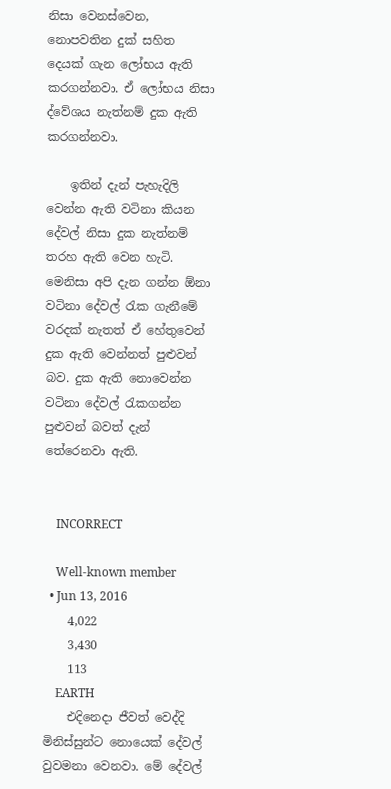නිසා වෙනස්වෙන, නොපවතින දුක් සහිත දෙයක් ගැන ලෝභය ඇති කරගන්නවා. ඒ ලෝභය නිසා ද්වේශය නැත්නම් දුක ඇති කරගන්නවා.

    ඉතින් දැන් පැහැදිලි වෙන්න ඇති වටිනා කියන දේවල් නිසා දුක නැත්නම් තරහ ඇති වෙන හැටි. මෙනිසා අපි දැන ගන්න ඕනා වටිනා දේවල් රැක ගැනීමේ වරදක් නැතත් ඒ හේතුවෙන් දුක ඇති වෙන්නත් පුළුවන් බව. දුක ඇති නොවෙන්න වටිනා දේවල් රැකගන්න පුළුවන් බවත් දැන් තේරෙනවා ඇති.


    INCORRECT

    Well-known member
  • Jun 13, 2016
    4,022
    3,430
    113
    EARTH
    එදිනෙදා ජීවත් වෙද්දි මිනිස්සුන්ට නොයෙක් දේවල් වුවමනා වෙනවා. මේ දේවල්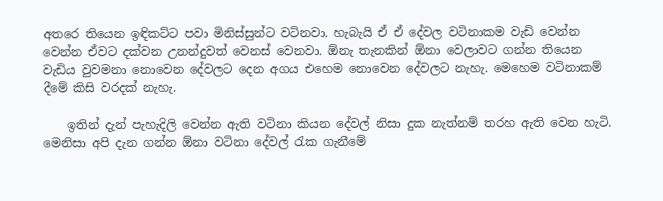අතරෙ තියෙන ඉඳිකට්ට පවා මිනිස්සුන්ට වටිනවා. හැබැයි ඒ ඒ දේවල වටිනාකම වැඩි වෙන්න වෙන්න ඒවට දක්වන උනන්දුවත් වෙනස් වෙනවා. ඕනැ තැනකින් ඕනා වෙලාවට ගන්න තියෙන වැඩිය වුවමනා නොවෙන දේවලට දෙන අගය එහෙම නොවෙන දේවලට නැහැ. මෙහෙම වටිනාකම් දීමේ කිසි වරදක් නැහැ.

    ඉතින් දැන් පැහැදිලි වෙන්න ඇති වටිනා කියන දේවල් නිසා දුක නැත්නම් තරහ ඇති වෙන හැටි. මෙනිසා අපි දැන ගන්න ඕනා වටිනා දේවල් රැක ගැනීමේ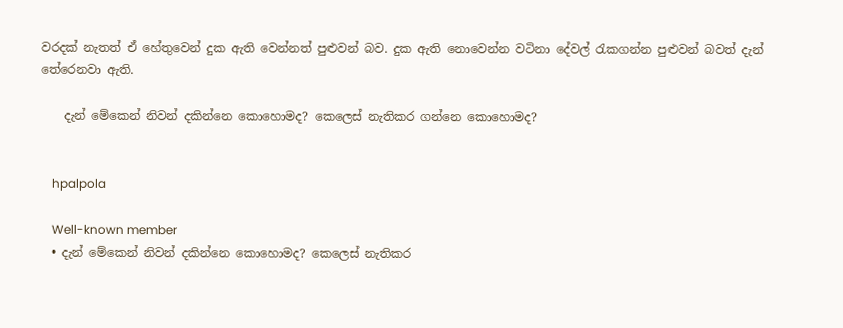වරදක් නැතත් ඒ හේතුවෙන් දුක ඇති වෙන්නත් පුළුවන් බව. දුක ඇති නොවෙන්න වටිනා දේවල් රැකගන්න පුළුවන් බවත් දැන් තේරෙනවා ඇති.

    දැන් මේකෙන් නිවන් දකින්නෙ කොහොමද? කෙලෙස් නැතිකර ගන්නෙ කොහොමද?


    hpalpola

    Well-known member
  • දැන් මේකෙන් නිවන් දකින්නෙ කොහොමද? කෙලෙස් නැතිකර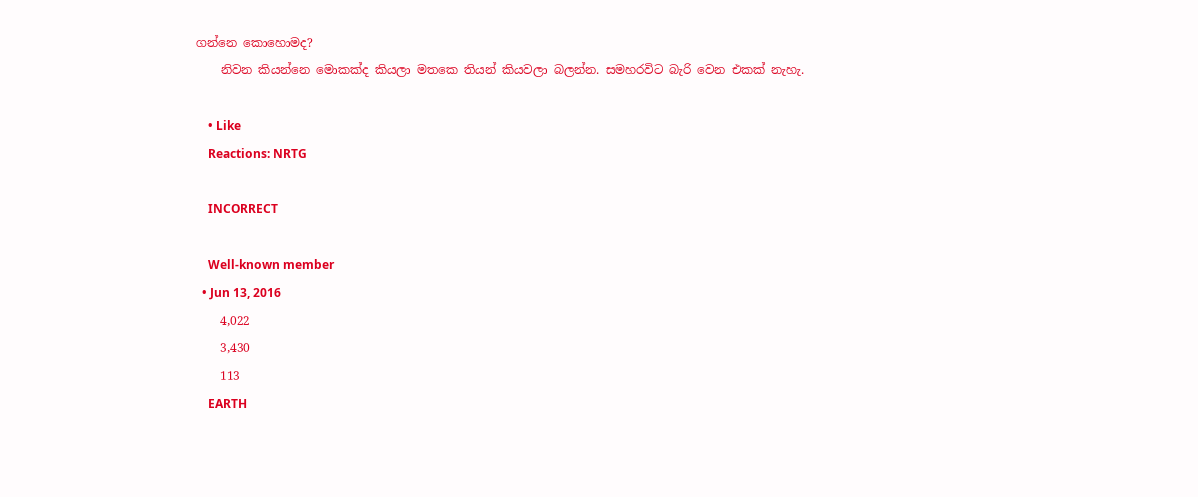ගන්නෙ කොහොමද?
    නිවන කියන්නෙ මොකක්ද කියලා මතකෙ තියන් කියවලා බලන්න. සමහරවිට බැරි වෙන එකක් නැහැ.

    • Like
    Reactions: NRTG

    INCORRECT

    Well-known member
  • Jun 13, 2016
    4,022
    3,430
    113
    EARTH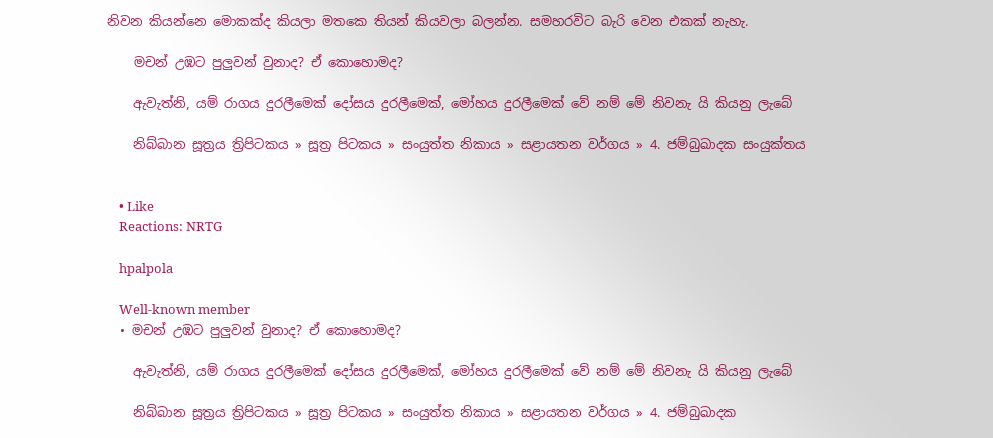නිවන කියන්නෙ මොකක්ද කියලා මතකෙ තියන් කියවලා බලන්න. සමහරවිට බැරි වෙන එකක් නැහැ.

    මචන් උඹට පුලුවන් වුනාද? ඒ කොහොමද?

    ඇවැත්නි, යම් රාගය දුරලීමෙක් දෝසය දුරලීමෙක්, මෝහය දුරලීමෙක් වේ නම් මේ නිවනැ යි කියනු ලැබේ

    නිබ්‌බාන සූත්‍රය ත්‍රිපිටකය » සූත්‍ර පිටකය » සංයුත්‌ත නිකාය » සළායතන වර්ගය » 4. ජම්බුඛාදක සංයුක්තය


    • Like
    Reactions: NRTG

    hpalpola

    Well-known member
  • මචන් උඹට පුලුවන් වුනාද? ඒ කොහොමද?

    ඇවැත්නි, යම් රාගය දුරලීමෙක් දෝසය දුරලීමෙක්, මෝහය දුරලීමෙක් වේ නම් මේ නිවනැ යි කියනු ලැබේ

    නිබ්‌බාන සූත්‍රය ත්‍රිපිටකය » සූත්‍ර පිටකය » සංයුත්‌ත නිකාය » සළායතන වර්ගය » 4. ජම්බුඛාදක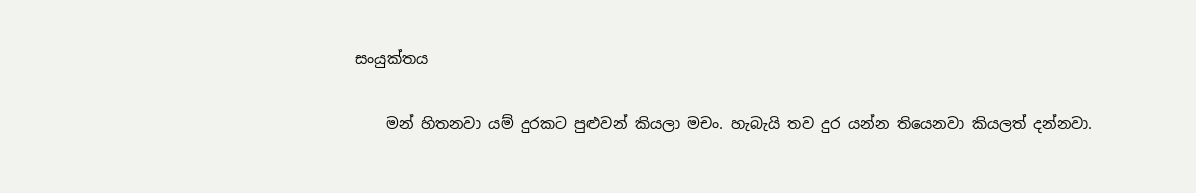සංයුක්තය

    මන් හිතනවා යම් දුරකට පුළුවන් කියලා මචං. හැබැයි තව දුර යන්න තියෙනවා කියලත් දන්නවා.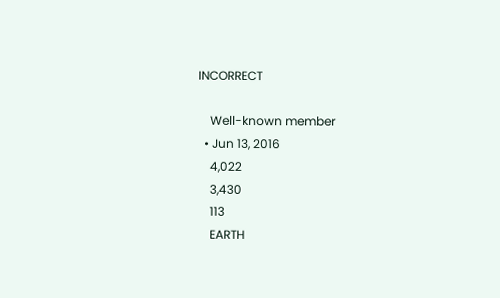INCORRECT

    Well-known member
  • Jun 13, 2016
    4,022
    3,430
    113
    EARTH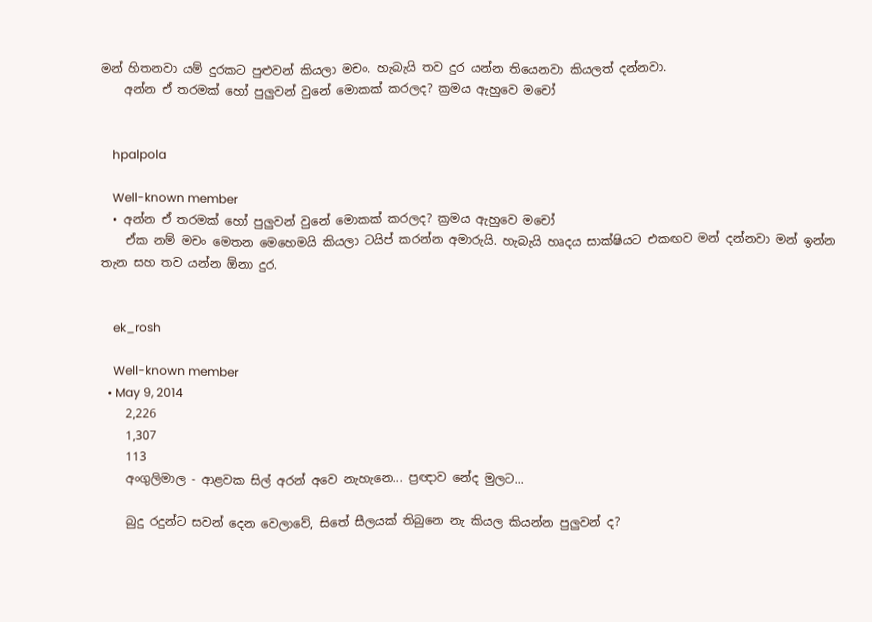මන් හිතනවා යම් දුරකට පුළුවන් කියලා මචං. හැබැයි තව දුර යන්න තියෙනවා කියලත් දන්නවා.
    අන්න ඒ තරමක් හෝ පුලුවන් වුනේ මොකක් කරලද? ක්‍රමය ඇහුවෙ මචෝ


    hpalpola

    Well-known member
  • අන්න ඒ තරමක් හෝ පුලුවන් වුනේ මොකක් කරලද? ක්‍රමය ඇහුවෙ මචෝ
    ඒක නම් මචං මෙතන මෙහෙමයි කියලා ටයිප් කරන්න අමාරුයි. හැබැයි හෘදය සාක්ෂියට එකඟව මන් දන්නවා මන් ඉන්න තැන සහ තව යන්න ඕනා දුර.


    ek_rosh

    Well-known member
  • May 9, 2014
    2,226
    1,307
    113
    අංගුලිමාල - ආළවක සිල් අරන් අවෙ නැහැනෙ... ප්‍රඥාව නේද මුලට...

    බුදු රදුන්ට සවන් දෙන වෙලාවේ, සිතේ සීලයක් තිබුනෙ නැ කියල කියන්න පුලුවන් ද?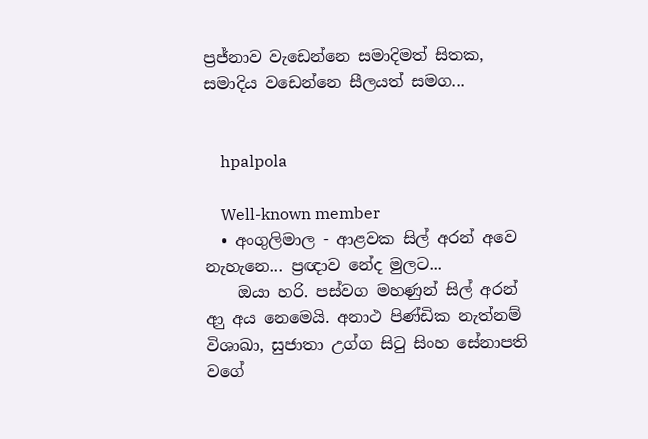ප්‍රජ්නාව වැඩෙන්නෙ සමාදිමත් සිතක, සමාදිය වඩෙන්නෙ සීලයත් සමග...


    hpalpola

    Well-known member
  • අංගුලිමාල - ආළවක සිල් අරන් අවෙ නැහැනෙ... ප්‍රඥාව නේද මුලට...
    ඔයා හරි. පස්වග මහණුන් සිල් අරන් ආු අය නෙමෙයි. අනාථ පිණ්ඩික නැත්නම් විශාඛා, සුජාතා උග්ග සිටු සිංහ සේනාපති වගේ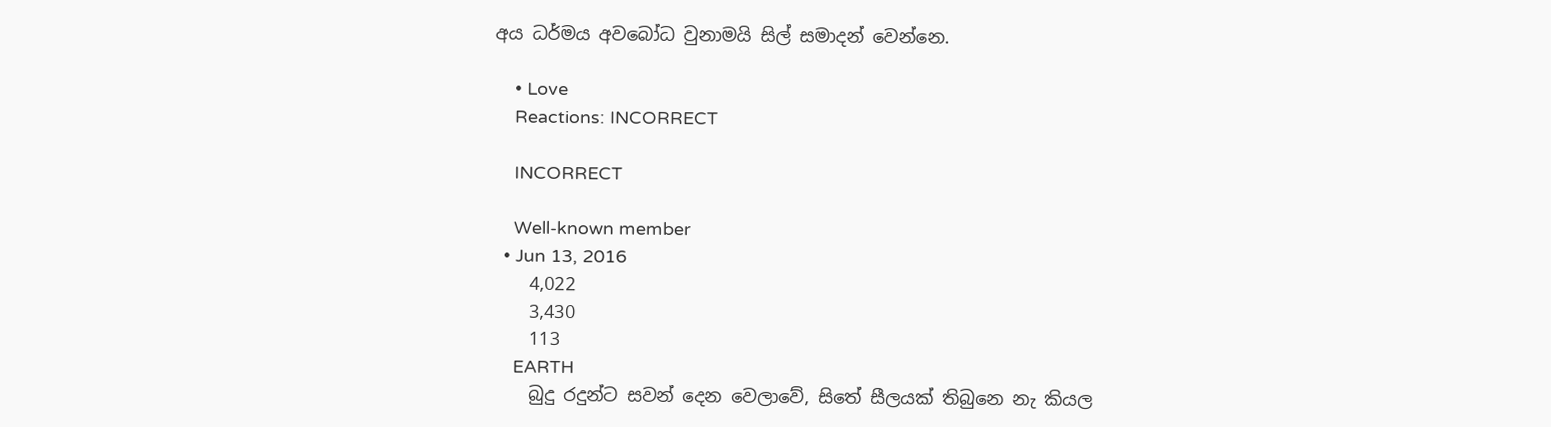අය ධර්මය අවබෝධ වුනාමයි සිල් සමාදන් වෙන්නෙ.

    • Love
    Reactions: INCORRECT

    INCORRECT

    Well-known member
  • Jun 13, 2016
    4,022
    3,430
    113
    EARTH
    බුදු රදුන්ට සවන් දෙන වෙලාවේ, සිතේ සීලයක් තිබුනෙ නැ කියල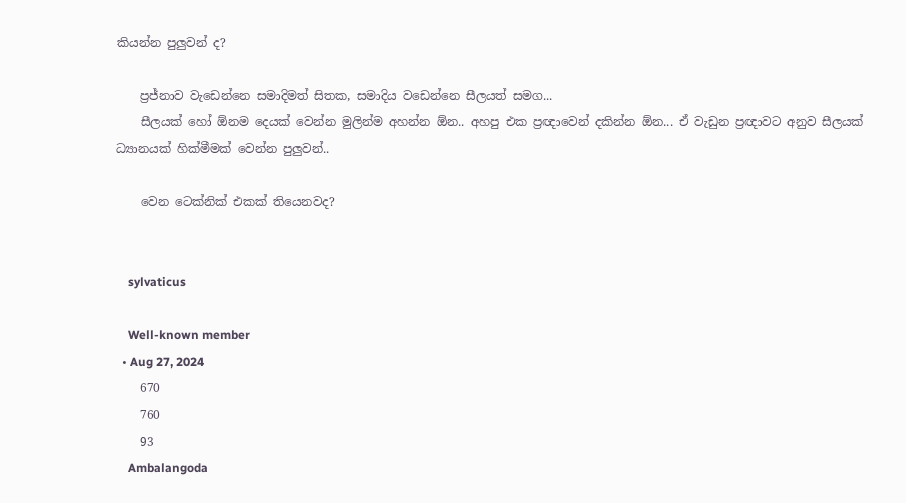කියන්න පුලුවන් ද?

    ප්‍රජ්නාව වැඩෙන්නෙ සමාදිමත් සිතක, සමාදිය වඩෙන්නෙ සීලයත් සමග...
    සීලයක් හෝ ඕනම දෙයක් වෙන්න මුලින්ම අහන්න ඕන.. අහපු එක ප්‍රඥාවෙන් දකින්න ඕන... ඒ වැඩුන ප්‍රඥාවට අනුව සීලයක් ධ්‍යානයක් හික්මීමක් වෙන්න පුලුවන්..

    වෙන ටෙක්නික් එකක් තියෙනවද?


    sylvaticus

    Well-known member
  • Aug 27, 2024
    670
    760
    93
    Ambalangoda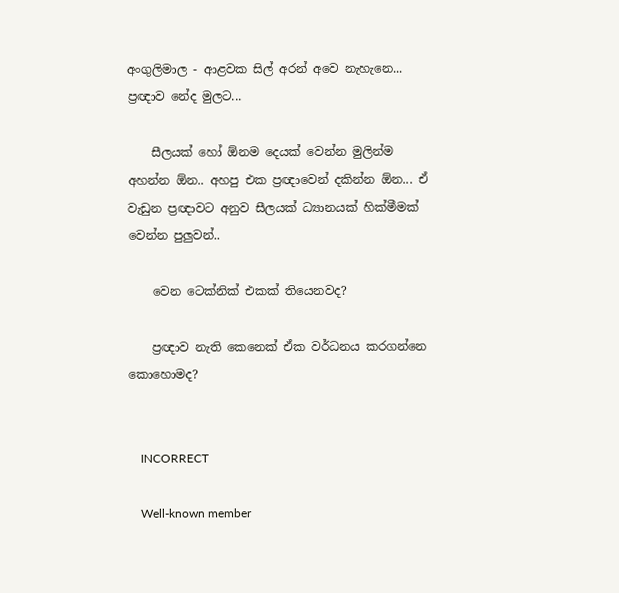අංගුලිමාල - ආළවක සිල් අරන් අවෙ නැහැනෙ... ප්‍රඥාව නේද මුලට...

    සීලයක් හෝ ඕනම දෙයක් වෙන්න මුලින්ම අහන්න ඕන.. අහපු එක ප්‍රඥාවෙන් දකින්න ඕන... ඒ වැඩුන ප්‍රඥාවට අනුව සීලයක් ධ්‍යානයක් හික්මීමක් වෙන්න පුලුවන්..

    වෙන ටෙක්නික් එකක් තියෙනවද?

    ප්‍රඥාව නැති කෙනෙක් ඒක වර්ධනය කරගන්නෙ කොහොමද?


    INCORRECT

    Well-known member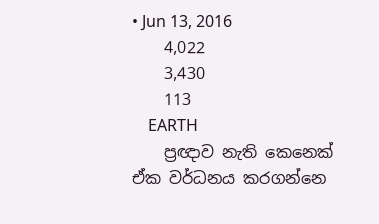• Jun 13, 2016
    4,022
    3,430
    113
    EARTH
    ප්‍රඥාව නැති කෙනෙක් ඒක වර්ධනය කරගන්නෙ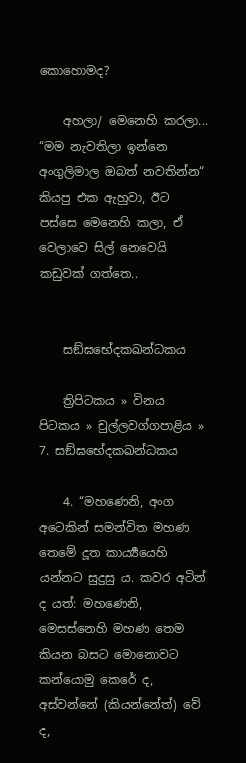කොහොමද?

    අහලා/ මෙනෙහි කරලා... “මම නැවතිලා ඉන්නෙ අංගුලිමාල ඔබත් නවතින්න“ කියපු එක ඇහුවා, ඊට පස්සෙ මෙනෙහි කලා, ඒ වෙලාවෙ සිල් නෙවෙයි කඩුවක් ගත්තෙ..


    සඞ්‌ඝභේදක‌ඛන්‌ධකය

    ත්‍රිපිටකය » විනය පිටකය » චුල්ලවග්ගපාළිය » 7. සඞ්‌ඝභේදක‌ඛන්‌ධකය

    4. “මහණෙනි, අංග අටෙකින් සමන්විත මහණ තෙමේ දූත කාර්‍ය්‍යයෙහි යන්නට සුදුසු ය. කවර අටින් ද යත්: මහණෙනි, මෙසස්නෙහි මහණ තෙම කියන බසට මොනොවට කන්යොමු කෙරේ ද, අස්වන්නේ (කියන්නේත්) වේ ද,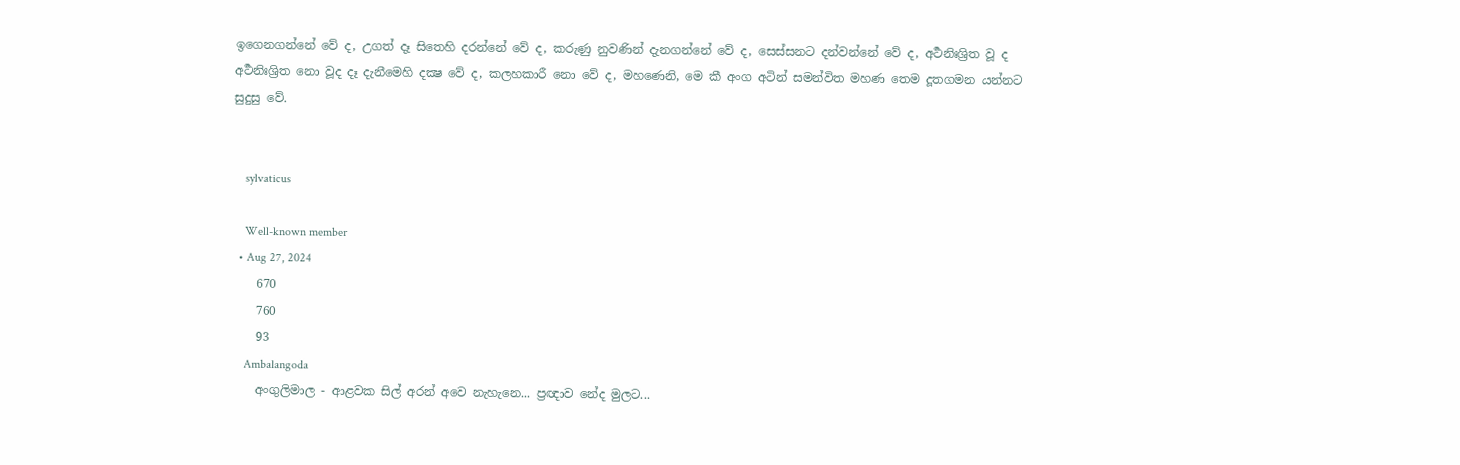ඉගෙනගන්නේ වේ ද, උගත් දෑ සිතෙහි දරන්නේ වේ ද, කරුණු නුවණින් දැනගන්නේ වේ ද, සෙස්සනට දන්වන්නේ වේ ද, අර්‍ථනිඃශ්‍රිත වූ ද අර්‍ථනිඃශ්‍රිත නො වූද දෑ දැනීමෙහි දක්‍ෂ වේ ද, කලහකාරී නො වේ ද, මහණෙනි, මෙ කී අංග අටින් සමන්විත මහණ තෙම දූතගමන යන්නට සුදුසු වේ.


    sylvaticus

    Well-known member
  • Aug 27, 2024
    670
    760
    93
    Ambalangoda
    අංගුලිමාල - ආළවක සිල් අරන් අවෙ නැහැනෙ... ප්‍රඥාව නේද මුලට...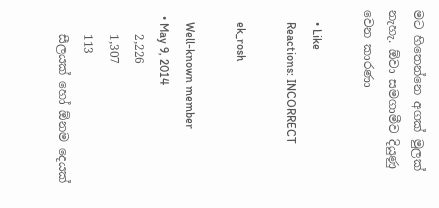මට හිතෙන්නෙ අගක් මුලක් නැහැ. ඕවා සමගාමීව දියුණු වෙන කාරණා

    • Like
    Reactions: INCORRECT

    ek_rosh

    Well-known member
  • May 9, 2014
    2,226
    1,307
    113
    සීලයක් හෝ ඕනම දෙයක්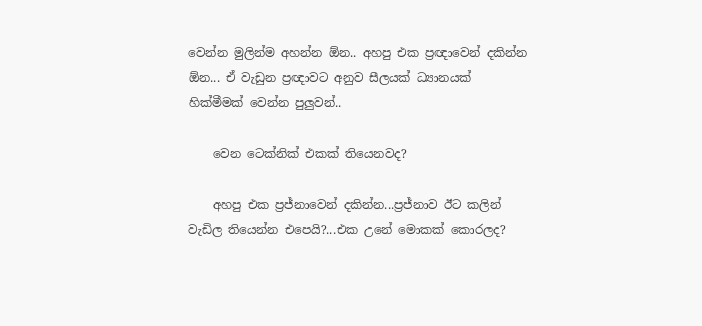වෙන්න මුලින්ම අහන්න ඕන.. අහපු එක ප්‍රඥාවෙන් දකින්න ඕන... ඒ වැඩුන ප්‍රඥාවට අනුව සීලයක් ධ්‍යානයක් හික්මීමක් වෙන්න පුලුවන්..

    වෙන ටෙක්නික් එකක් තියෙනවද?

    අහපු එක ප්‍රජ්නාවෙන් දකින්න...ප්‍රජ්නාව ඊට කලින් වැඩිල තියෙන්න එපෙයි?...එක උනේ මොකක් කොරලද?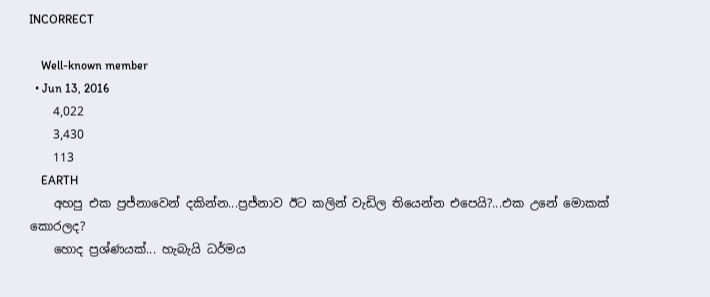INCORRECT

    Well-known member
  • Jun 13, 2016
    4,022
    3,430
    113
    EARTH
    අහපු එක ප්‍රජ්නාවෙන් දකින්න...ප්‍රජ්නාව ඊට කලින් වැඩිල තියෙන්න එපෙයි?...එක උනේ මොකක් කොරලද?
    හොද ප්‍රශ්ණයක්... හැබැයි ධර්මය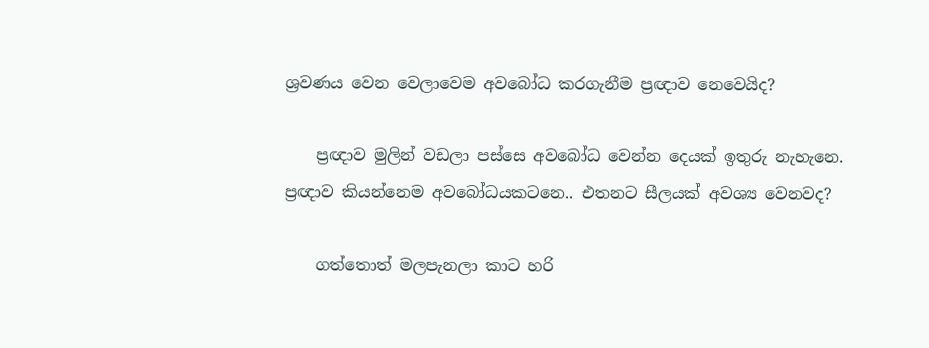ශ්‍රවණය වෙන වෙලාවෙම අවබෝධ කරගැනීම ප්‍රඥාව නෙවෙයිද?

    ප්‍රඥාව මුලින් වඩලා පස්සෙ අවබෝධ වෙන්න දෙයක් ඉතුරු නැහැනෙ. ප්‍රඥාව කියන්නෙම අවබෝධයකටනෙ.. එතනට සීලයක් අවශ්‍ය වෙනවද?

    ගත්තොත් මලපැනලා කාට හරි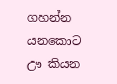ගහන්න යනකොට ඌ කියන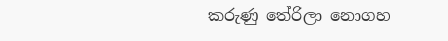කරුණු තේරිලා නොගහ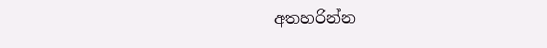අතහරින්න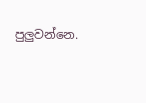පුලුවන්නෙ.